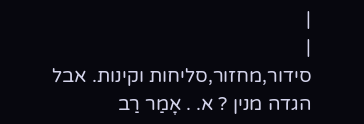|
|
סידור,מחזור,סליחות וקינות. אבל הגדה מנין ? א. . אָמַר רַב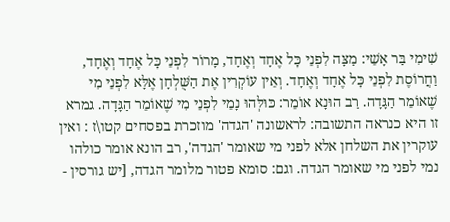שִׁימִי בַּר אָשֵׁי: מַצָּה לִפְנֵי כׇּל אֶחָד וְאֶחָד, מָרוֹר לִפְנֵי כׇּל אֶחָד וְאֶחָד, וַחֲרוֹסֶת לִפְנֵי כׇּל אֶחָד וְאֶחָד. וְאֵין עוֹקְרִין אֶת הַשֻּׁלְחָן אֶלָּא לִפְנֵי מִי שֶׁאוֹמֵר הַגָּדָה. רַב הוּנָא אוֹמֵר: כּוּלְּהוּ נָמֵי לִפְנֵי מִי שֶׁאוֹמֵר הַגָּדָה. גמרא זו היא כנראה התשובה: לראשונה 'הגדה' מוזכרת בפסחים קטו\ז : ואין עוקרין את השלחן אלא לפני מי שאומר 'הגדה', רב הונא אומר כולהו נמי לפני מי שאומר הגדה. וגם: סומא פטור מלומר הגדה, [יש גורסין -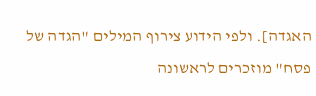האגדה]. ולפי הידוע צירוף המילים "הגדה של פסח" מוזכרים לראשונה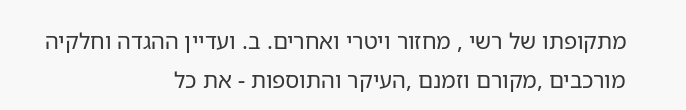מתקופתו של רשי , מחזור ויטרי ואחרים. ב. ועדיין ההגדה וחלקיה מורכבים ,מקורם וזמנם ,העיקר והתוספות - את כל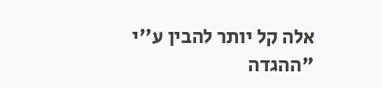אלה קל יותר להבין ע''י "ההגדה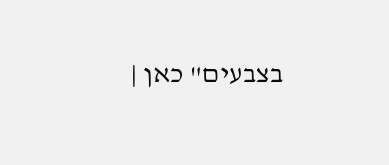בצבעים" כאן |